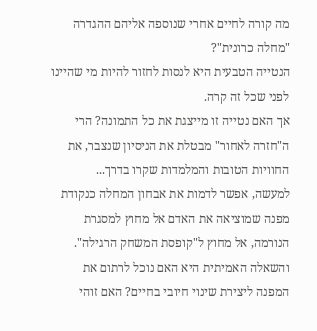מה קורה לחיים אחרי שנוספה אליהם ההגדרה "מחלה כרונית"?
הנטייה הטבעית היא לנסות לחזור להיות מי שהיינו לפני שכל זה קרה.
אך האם נטייה זו מייצגת את כל התמונה? הרי ה"חזרה לאחור" מבטלת את הניסיון שנצבר, את החוויות הטובות והמלמדות שקרו בדרך...
למעשה, אפשר לדמות את אבחון המחלה כנקודת מפנה שמוציאה את האדם אל מחוץ למסגרת הנורמה, אל מחוץ ל"קופסת המשחק הרגילה". והשאלה האמיתית היא האם נוכל לרתום את המפנה ליצירת שינוי חיובי בחיים? האם זוהי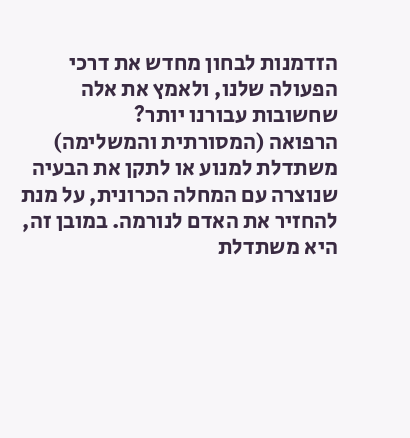הזדמנות לבחון מחדש את דרכי הפעולה שלנו, ולאמץ את אלה שחשובות עבורנו יותר?
הרפואה (המסורתית והמשלימה) משתדלת למנוע או לתקן את הבעיה שנוצרה עם המחלה הכרונית, על מנת להחזיר את האדם לנורמה. במובן זה, היא משתדלת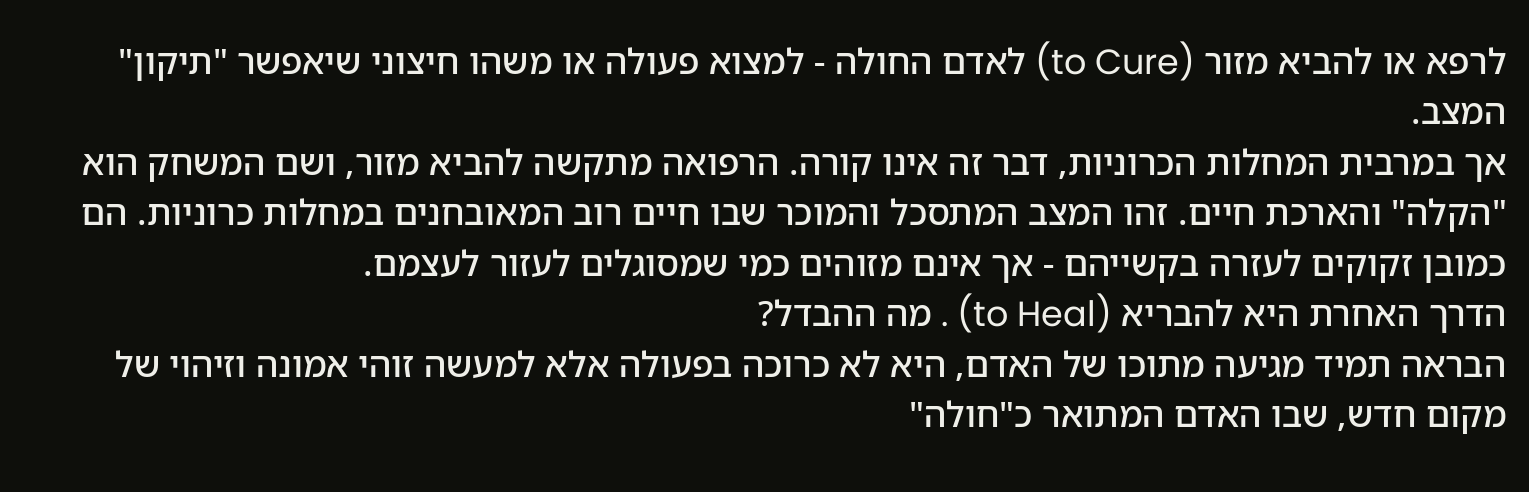לרפא או להביא מזור (to Cure) לאדם החולה - למצוא פעולה או משהו חיצוני שיאפשר "תיקון" המצב.
אך במרבית המחלות הכרוניות, דבר זה אינו קורה. הרפואה מתקשה להביא מזור, ושם המשחק הוא "הקלה" והארכת חיים. זהו המצב המתסכל והמוכר שבו חיים רוב המאובחנים במחלות כרוניות. הם כמובן זקוקים לעזרה בקשייהם - אך אינם מזוהים כמי שמסוגלים לעזור לעצמם.
הדרך האחרת היא להבריא (to Heal) . מה ההבדל?
הבראה תמיד מגיעה מתוכו של האדם, היא לא כרוכה בפעולה אלא למעשה זוהי אמונה וזיהוי של מקום חדש, שבו האדם המתואר כ"חולה"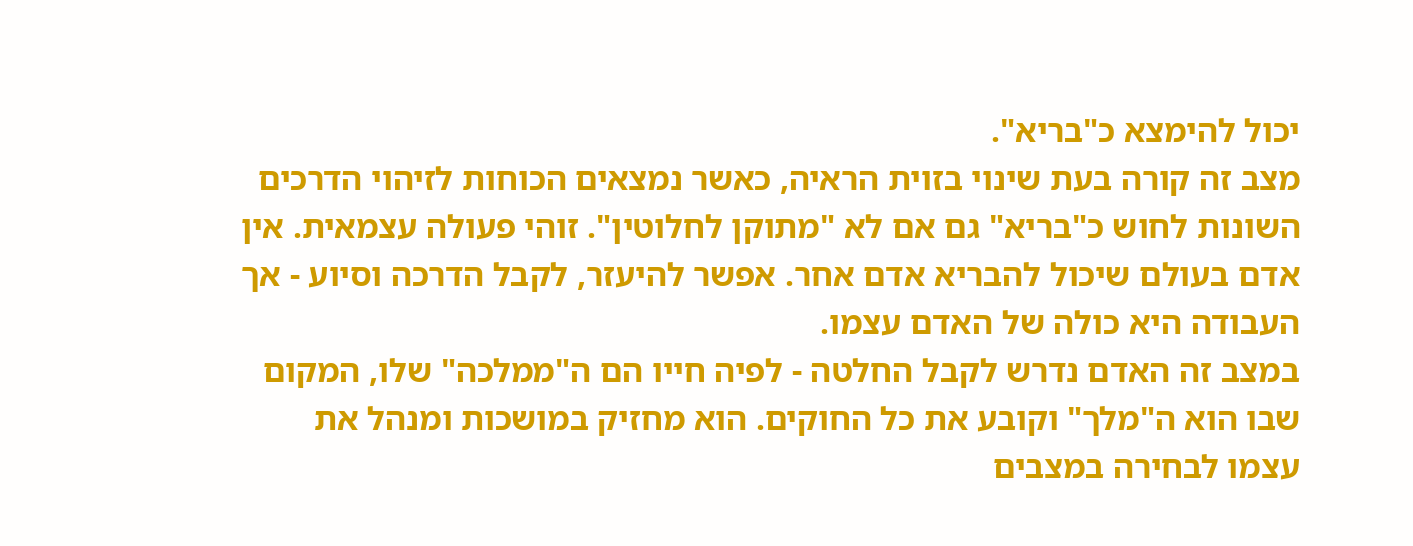יכול להימצא כ"בריא".
מצב זה קורה בעת שינוי בזוית הראיה, כאשר נמצאים הכוחות לזיהוי הדרכים השונות לחוש כ"בריא" גם אם לא "מתוקן לחלוטין". זוהי פעולה עצמאית. אין אדם בעולם שיכול להבריא אדם אחר. אפשר להיעזר, לקבל הדרכה וסיוע - אך העבודה היא כולה של האדם עצמו.
במצב זה האדם נדרש לקבל החלטה - לפיה חייו הם ה"ממלכה" שלו, המקום שבו הוא ה"מלך" וקובע את כל החוקים. הוא מחזיק במושכות ומנהל את עצמו לבחירה במצבים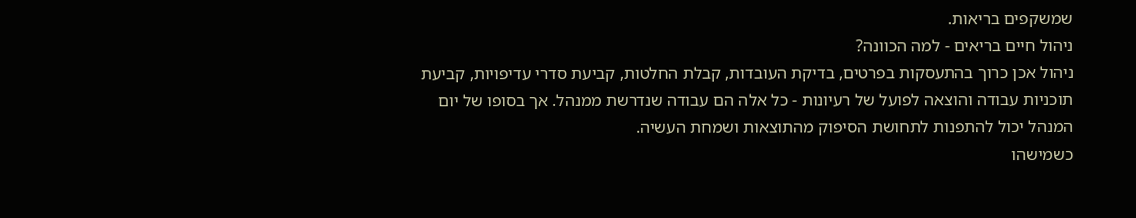שמשקפים בריאות.
ניהול חיים בריאים - למה הכוונה?
ניהול אכן כרוך בהתעסקות בפרטים, בדיקת העובדות, קבלת החלטות, קביעת סדרי עדיפויות, קביעת תוכניות עבודה והוצאה לפועל של רעיונות - כל אלה הם עבודה שנדרשת ממנהל. אך בסופו של יום המנהל יכול להתפנות לתחושת הסיפוק מהתוצאות ושמחת העשיה.
כשמישהו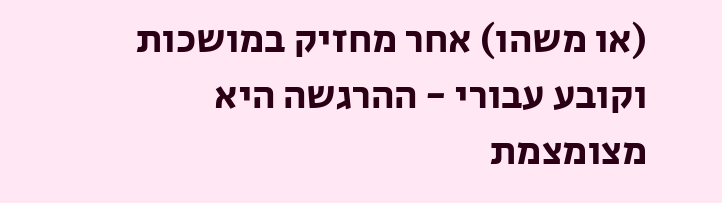(או משהו) אחר מחזיק במושכות וקובע עבורי - ההרגשה היא מצומצמת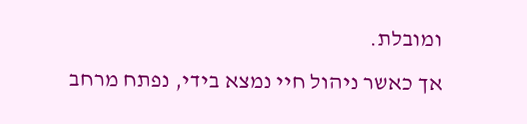ומובלת.
אך כאשר ניהול חיי נמצא בידי, נפתח מרחב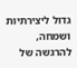גדול ליצירתיות ושמחה, להרגשה של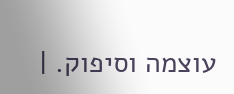עוצמה וסיפוק. |